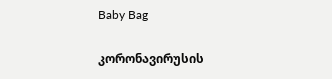Baby Bag

კორონავირუსის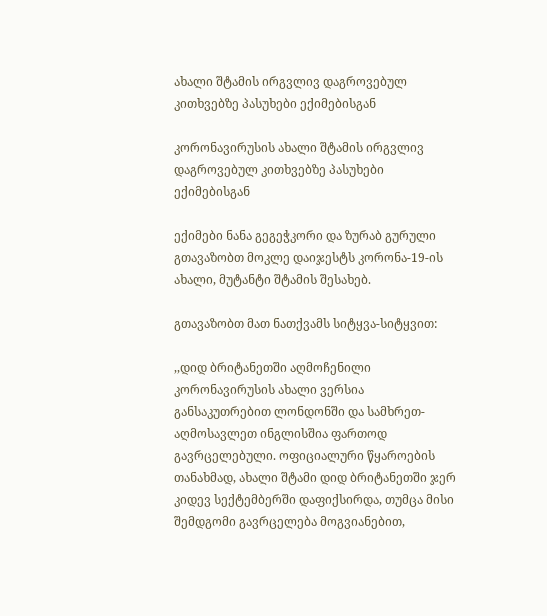ახალი შტამის ირგვლივ დაგროვებულ კითხვებზე პასუხები ექიმებისგან

კორონავირუსის ახალი შტამის ირგვლივ დაგროვებულ კითხვებზე პასუხები ექიმებისგან

ექიმები ნანა გეგეჭკორი და ზურაბ გურული გთავაზობთ მოკლე დაიჯესტს კორონა-19-ის ახალი, მუტანტი შტამის შესახებ.

გთავაზობთ მათ ნათქვამს სიტყვა-სიტყვით:

,,დიდ ბრიტანეთში აღმოჩენილი კორონავირუსის ახალი ვერსია განსაკუთრებით ლონდონში და სამხრეთ-აღმოსავლეთ ინგლისშია ფართოდ გავრცელებული. ოფიციალური წყაროების თანახმად, ახალი შტამი დიდ ბრიტანეთში ჯერ კიდევ სექტემბერში დაფიქსირდა, თუმცა მისი შემდგომი გავრცელება მოგვიანებით,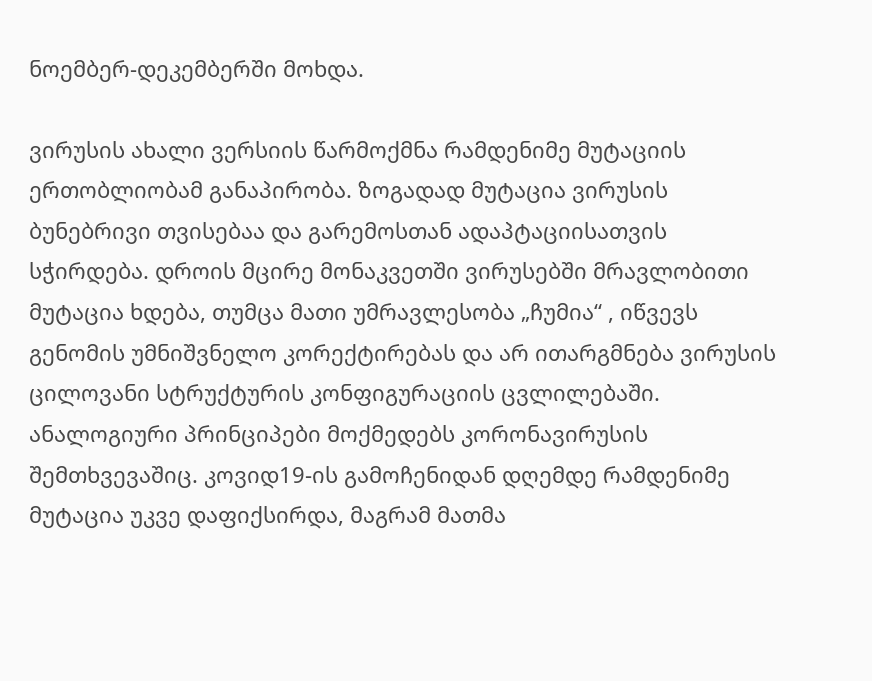ნოემბერ-დეკემბერში მოხდა.

ვირუსის ახალი ვერსიის წარმოქმნა რამდენიმე მუტაციის ერთობლიობამ განაპირობა. ზოგადად მუტაცია ვირუსის ბუნებრივი თვისებაა და გარემოსთან ადაპტაციისათვის სჭირდება. დროის მცირე მონაკვეთში ვირუსებში მრავლობითი მუტაცია ხდება, თუმცა მათი უმრავლესობა „ჩუმია“ , იწვევს გენომის უმნიშვნელო კორექტირებას და არ ითარგმნება ვირუსის ცილოვანი სტრუქტურის კონფიგურაციის ცვლილებაში. ანალოგიური პრინციპები მოქმედებს კორონავირუსის შემთხვევაშიც. კოვიდ19-ის გამოჩენიდან დღემდე რამდენიმე მუტაცია უკვე დაფიქსირდა, მაგრამ მათმა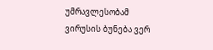უმრავლესობამ ვირუსის ბუნება ვერ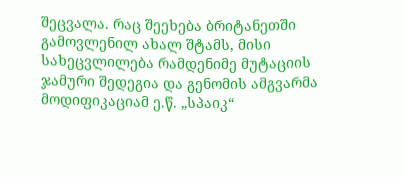შეცვალა. რაც შეეხება ბრიტანეთში გამოვლენილ ახალ შტამს, მისი სახეცვლილება რამდენიმე მუტაციის ჯამური შედეგია და გენომის ამგვარმა მოდიფიკაციამ ე.წ. „სპაიკ“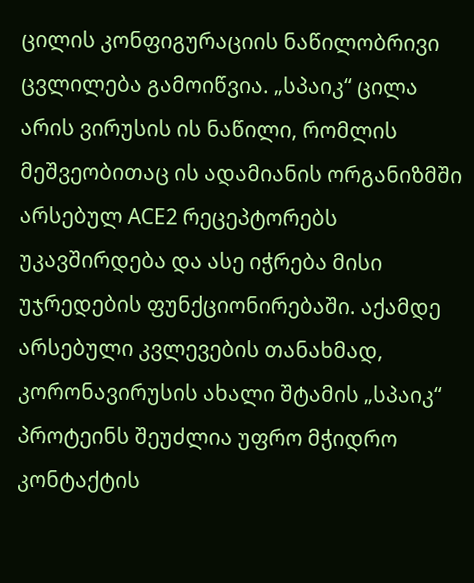ცილის კონფიგურაციის ნაწილობრივი ცვლილება გამოიწვია. „სპაიკ“ ცილა არის ვირუსის ის ნაწილი, რომლის მეშვეობითაც ის ადამიანის ორგანიზმში არსებულ ACE2 რეცეპტორებს უკავშირდება და ასე იჭრება მისი უჯრედების ფუნქციონირებაში. აქამდე არსებული კვლევების თანახმად, კორონავირუსის ახალი შტამის „სპაიკ“ პროტეინს შეუძლია უფრო მჭიდრო კონტაქტის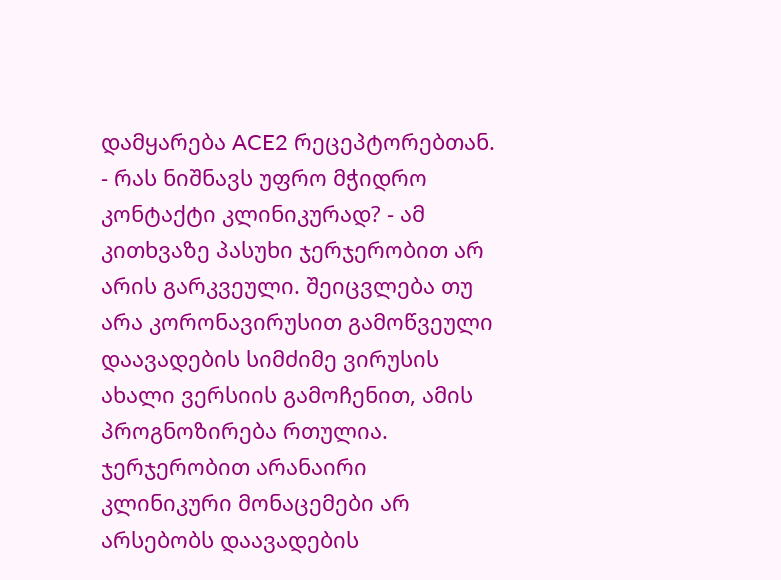დამყარება ACE2 რეცეპტორებთან. - რას ნიშნავს უფრო მჭიდრო კონტაქტი კლინიკურად? - ამ კითხვაზე პასუხი ჯერჯერობით არ არის გარკვეული. შეიცვლება თუ არა კორონავირუსით გამოწვეული დაავადების სიმძიმე ვირუსის ახალი ვერსიის გამოჩენით, ამის პროგნოზირება რთულია. ჯერჯერობით არანაირი კლინიკური მონაცემები არ არსებობს დაავადების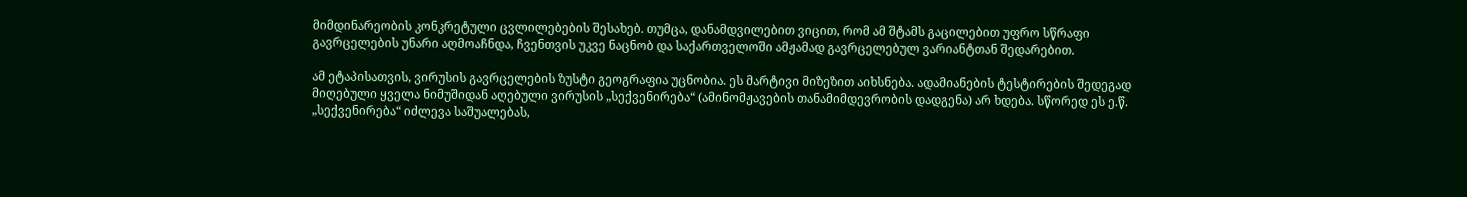მიმდინარეობის კონკრეტული ცვლილებების შესახებ. თუმცა, დანამდვილებით ვიცით, რომ ამ შტამს გაცილებით უფრო სწრაფი გავრცელების უნარი აღმოაჩნდა, ჩვენთვის უკვე ნაცნობ და საქართველოში ამჟამად გავრცელებულ ვარიანტთან შედარებით.

ამ ეტაპისათვის, ვირუსის გავრცელების ზუსტი გეოგრაფია უცნობია. ეს მარტივი მიზეზით აიხსნება. ადამიანების ტესტირების შედეგად მიღებული ყველა ნიმუშიდან აღებული ვირუსის „სექვენირება“ (ამინომჟავების თანამიმდევრობის დადგენა) არ ხდება. სწორედ ეს ე.წ. „სექვენირება“ იძლევა საშუალებას,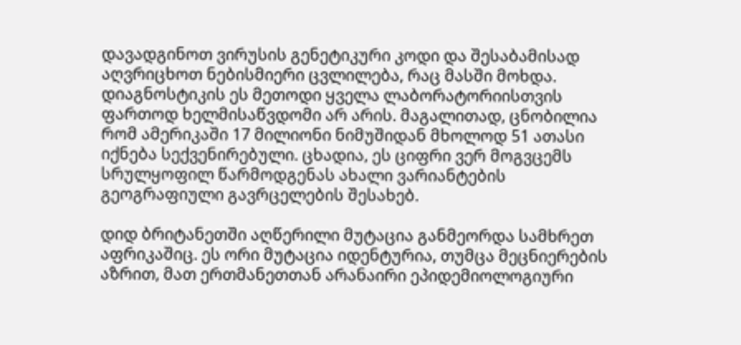დავადგინოთ ვირუსის გენეტიკური კოდი და შესაბამისად აღვრიცხოთ ნებისმიერი ცვლილება, რაც მასში მოხდა. დიაგნოსტიკის ეს მეთოდი ყველა ლაბორატორიისთვის ფართოდ ხელმისაწვდომი არ არის. მაგალითად, ცნობილია რომ ამერიკაში 17 მილიონი ნიმუშიდან მხოლოდ 51 ათასი იქნება სექვენირებული. ცხადია, ეს ციფრი ვერ მოგვცემს სრულყოფილ წარმოდგენას ახალი ვარიანტების გეოგრაფიული გავრცელების შესახებ.

დიდ ბრიტანეთში აღწერილი მუტაცია განმეორდა სამხრეთ აფრიკაშიც. ეს ორი მუტაცია იდენტურია, თუმცა მეცნიერების აზრით, მათ ერთმანეთთან არანაირი ეპიდემიოლოგიური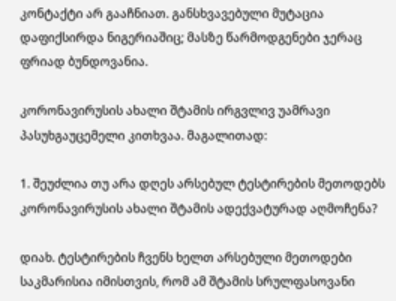კონტაქტი არ გააჩნიათ. განსხვავებული მუტაცია დაფიქსირდა ნიგერიაშიც; მასზე წარმოდგენები ჯერაც ფრიად ბუნდოვანია.

კორონავირუსის ახალი შტამის ირგვლივ უამრავი პასუხგაუცემელი კითხვაა. მაგალითად:

1. შეუძლია თუ არა დღეს არსებულ ტესტირების მეთოდებს კორონავირუსის ახალი შტამის ადექვატურად აღმოჩენა?

დიახ. ტესტირების ჩვენს ხელთ არსებული მეთოდები საკმარისია იმისთვის, რომ ამ შტამის სრულფასოვანი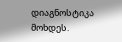დიაგნოსტიკა მოხდეს.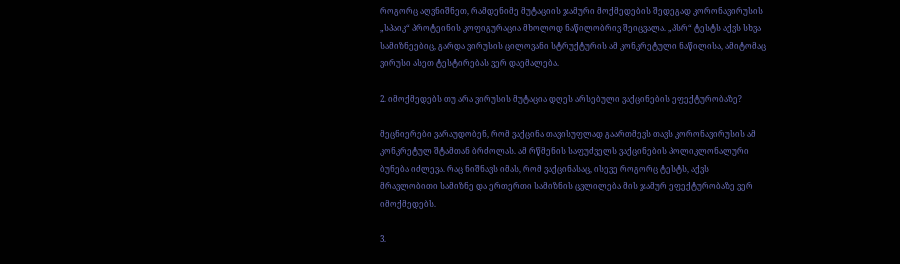როგორც აღვნიშნეთ, რამდენიმე მუტაციის ჯამური მოქმედების შედეგად კორონავირუსის „სპაიკ“ პროტეინის კოფიგურაცია მხოლოდ ნაწილობრივ შეიცვალა. „პსრ“ ტესტს აქვს სხვა სამიზნეებიც, გარდა ვირუსის ცილოვანი სტრუქტურის ამ კონკრეტული ნაწილისა, ამიტომაც ვირუსი ასეთ ტესტირებას ვერ დაემალება.

2. იმოქმედებს თუ არა ვირუსის მუტაცია დღეს არსებული ვაქცინების ეფექტურობაზე?

მეცნიერები ვარაუდობენ, რომ ვაქცინა თავისუფლად გაართმევს თავს კორონავირუსის ამ კონკრეტულ შტამთან ბრძოლას. ამ რწმენის საფუძველს ვაქცინების პოლიკლონალური ბუნება იძლევა. რაც ნიშნავს იმას, რომ ვაქცინასაც, ისევე როგორც ტესტს, აქვს მრავლობითი სამიზნე და ერთერთი სამიზნის ცვლილება მის ჯამურ ეფექტურობაზე ვერ იმოქმედებს.

3.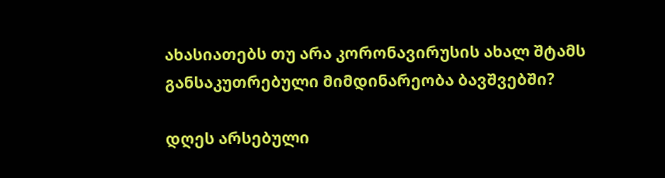ახასიათებს თუ არა კორონავირუსის ახალ შტამს განსაკუთრებული მიმდინარეობა ბავშვებში?

დღეს არსებული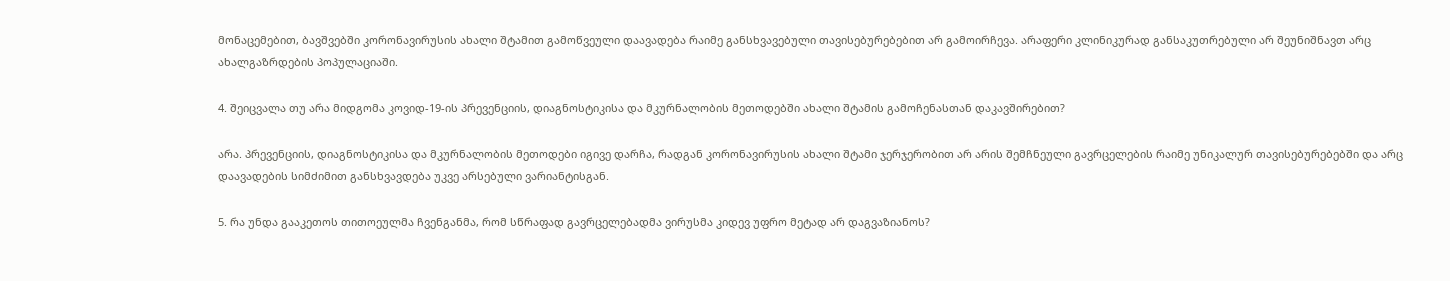მონაცემებით, ბავშვებში კორონავირუსის ახალი შტამით გამოწვეული დაავადება რაიმე განსხვავებული თავისებურებებით არ გამოირჩევა. არაფერი კლინიკურად განსაკუთრებული არ შეუნიშნავთ არც ახალგაზრდების პოპულაციაში.

4. შეიცვალა თუ არა მიდგომა კოვიდ-19-ის პრევენციის, დიაგნოსტიკისა და მკურნალობის მეთოდებში ახალი შტამის გამოჩენასთან დაკავშირებით?

არა. პრევენციის, დიაგნოსტიკისა და მკურნალობის მეთოდები იგივე დარჩა, რადგან კორონავირუსის ახალი შტამი ჯერჯერობით არ არის შემჩნეული გავრცელების რაიმე უნიკალურ თავისებურებებში და არც დაავადების სიმძიმით განსხვავდება უკვე არსებული ვარიანტისგან.

5. რა უნდა გააკეთოს თითოეულმა ჩვენგანმა, რომ სწრაფად გავრცელებადმა ვირუსმა კიდევ უფრო მეტად არ დაგვაზიანოს?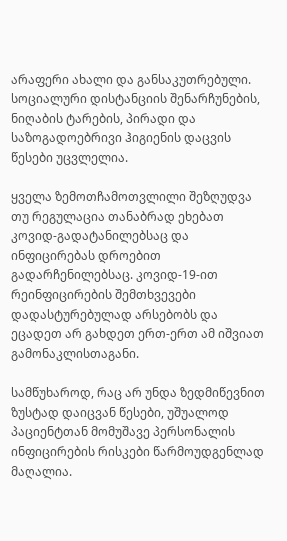არაფერი ახალი და განსაკუთრებული. სოციალური დისტანციის შენარჩუნების, ნიღაბის ტარების, პირადი და საზოგადოებრივი ჰიგიენის დაცვის წესები უცვლელია.

ყველა ზემოთჩამოთვლილი შეზღუდვა თუ რეგულაცია თანაბრად ეხებათ კოვიდ-გადატანილებსაც და ინფიცირებას დროებით გადარჩენილებსაც. კოვიდ-19-ით რეინფიცირების შემთხვევები დადასტურებულად არსებობს და ეცადეთ არ გახდეთ ერთ-ერთ ამ იშვიათ გამონაკლისთაგანი.

სამწუხაროდ, რაც არ უნდა ზედმიწევნით ზუსტად დაიცვან წესები, უშუალოდ პაციენტთან მომუშავე პერსონალის ინფიცირების რისკები წარმოუდგენლად მაღალია.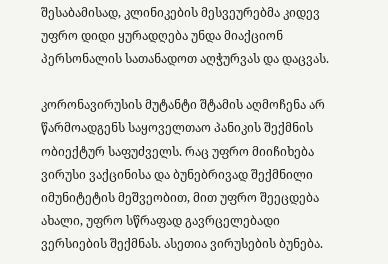შესაბამისად, კლინიკების მესვეურებმა კიდევ უფრო დიდი ყურადღება უნდა მიაქციონ პერსონალის სათანადოთ აღჭურვას და დაცვას.

კორონავირუსის მუტანტი შტამის აღმოჩენა არ წარმოადგენს საყოველთაო პანიკის შექმნის ობიექტურ საფუძველს. რაც უფრო მიიჩიხება ვირუსი ვაქცინისა და ბუნებრივად შექმნილი იმუნიტეტის მეშვეობით, მით უფრო შეეცდება ახალი, უფრო სწრაფად გავრცელებადი ვერსიების შექმნას. ასეთია ვირუსების ბუნება.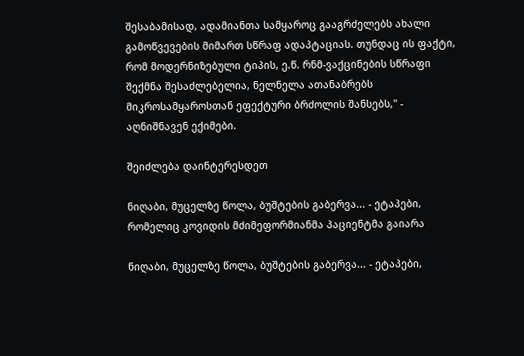შესაბამისად, ადამიანთა სამყაროც გააგრძელებს ახალი გამოწვევების მიმართ სწრაფ ადაპტაციას. თუნდაც ის ფაქტი, რომ მოდერნიზებული ტიპის, ე.წ. რნმ-ვაქცინების სწრაფი შექმნა შესაძლებელია, ნელნელა ათანაბრებს მიკროსამყაროსთან ეფექტური ბრძოლის შანსებს,'' - აღნიშნავენ ექიმები.

შეიძლება დაინტერესდეთ

ნიღაბი, მუცელზე წოლა, ბუშტების გაბერვა... - ეტაპები, რომელიც კოვიდის მძიმეფორმიანმა პაციენტმა გაიარა

ნიღაბი, მუცელზე წოლა, ბუშტების გაბერვა... - ეტაპები,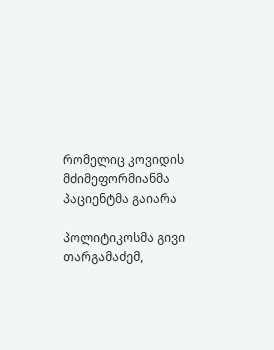რომელიც კოვიდის მძიმეფორმიანმა პაციენტმა გაიარა

პოლიტიკოსმა გივი თარგამაძემ,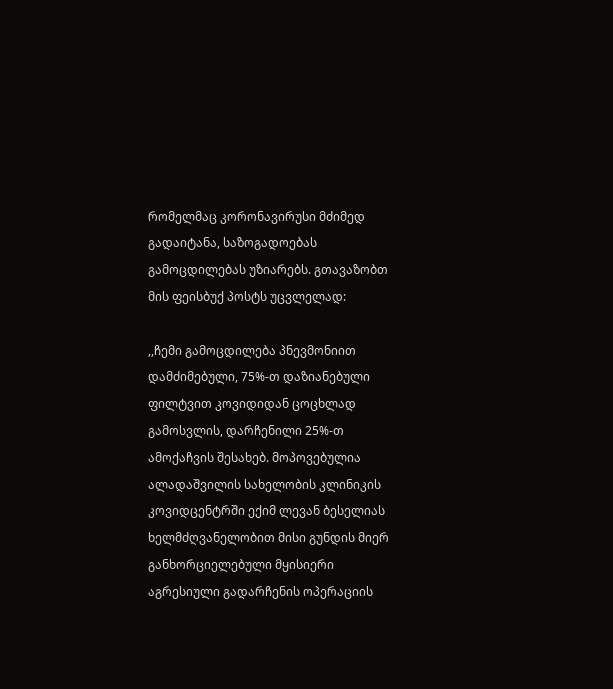რომელმაც კორონავირუსი მძიმედ გადაიტანა, საზოგადოებას გამოცდილებას უზიარებს. გთავაზობთ მის ფეისბუქ პოსტს უცვლელად:

,,ჩემი გამოცდილება პნევმონიით დამძიმებული, 75%-თ დაზიანებული ფილტვით კოვიდიდან ცოცხლად გამოსვლის, დარჩენილი 25%-თ ამოქაჩვის შესახებ. მოპოვებულია ალადაშვილის სახელობის კლინიკის კოვიდცენტრში ექიმ ლევან ბესელიას ხელმძღვანელობით მისი გუნდის მიერ განხორციელებული მყისიერი აგრესიული გადარჩენის ოპერაციის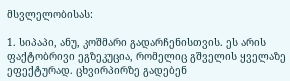მსვლელობისას:

1. სიპაპი, ანუ, კოშმარი გადარჩენისთვის. ეს არის ფაქტობრივი ეგზეკუცია, რომელიც გშველის ყველაზე ეფექტურად. ცხვირპირზე გადებენ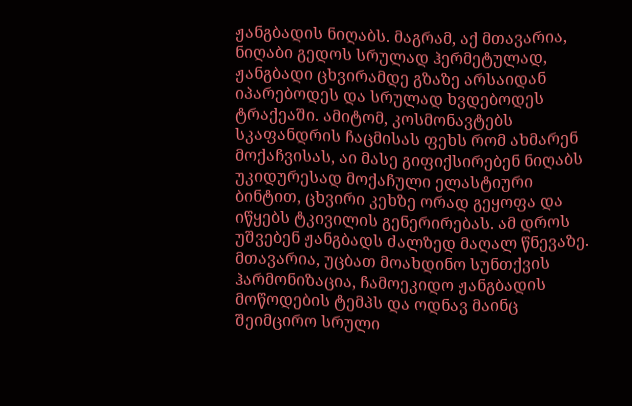ჟანგბადის ნიღაბს. მაგრამ, აქ მთავარია, ნიღაბი გედოს სრულად ჰერმეტულად, ჟანგბადი ცხვირამდე გზაზე არსაიდან იპარებოდეს და სრულად ხვდებოდეს ტრაქეაში. ამიტომ, კოსმონავტებს სკაფანდრის ჩაცმისას ფეხს რომ ახმარენ მოქაჩვისას, აი მასე გიფიქსირებენ ნიღაბს უკიდურესად მოქაჩული ელასტიური ბინტით, ცხვირი კეხზე ორად გეყოფა და იწყებს ტკივილის გენერირებას. ამ დროს უშვებენ ჟანგბადს ძალზედ მაღალ წნევაზე. მთავარია, უცბათ მოახდინო სუნთქვის ჰარმონიზაცია, ჩამოეკიდო ჟანგბადის მოწოდების ტემპს და ოდნავ მაინც შეიმცირო სრული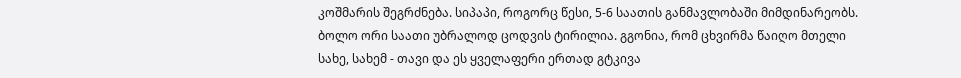კოშმარის შეგრძნება. სიპაპი, როგორც წესი, 5-6 საათის განმავლობაში მიმდინარეობს. ბოლო ორი საათი უბრალოდ ცოდვის ტირილია. გგონია, რომ ცხვირმა წაიღო მთელი სახე, სახემ - თავი და ეს ყველაფერი ერთად გტკივა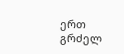ერთ გრძელ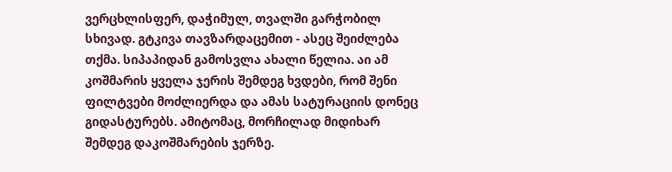ვერცხლისფერ, დაჭიმულ, თვალში გარჭობილ სხივად. გტკივა თავზარდაცემით - ასეც შეიძლება თქმა. სიპაპიდან გამოსვლა ახალი წელია. აი ამ კოშმარის ყველა ჯერის შემდეგ ხვდები, რომ შენი ფილტვები მოძლიერდა და ამას სატურაციის დონეც გიდასტურებს. ამიტომაც, მორჩილად მიდიხარ შემდეგ დაკოშმარების ჯერზე.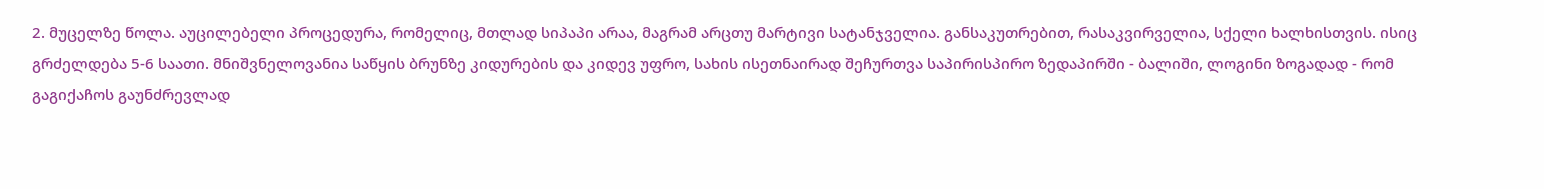2. მუცელზე წოლა. აუცილებელი პროცედურა, რომელიც, მთლად სიპაპი არაა, მაგრამ არცთუ მარტივი სატანჯველია. განსაკუთრებით, რასაკვირველია, სქელი ხალხისთვის. ისიც გრძელდება 5-6 საათი. მნიშვნელოვანია საწყის ბრუნზე კიდურების და კიდევ უფრო, სახის ისეთნაირად შეჩურთვა საპირისპირო ზედაპირში - ბალიში, ლოგინი ზოგადად - რომ გაგიქაჩოს გაუნძრევლად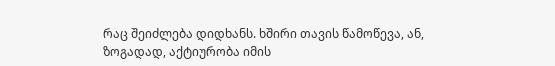რაც შეიძლება დიდხანს. ხშირი თავის წამოწევა, ან, ზოგადად, აქტიურობა იმის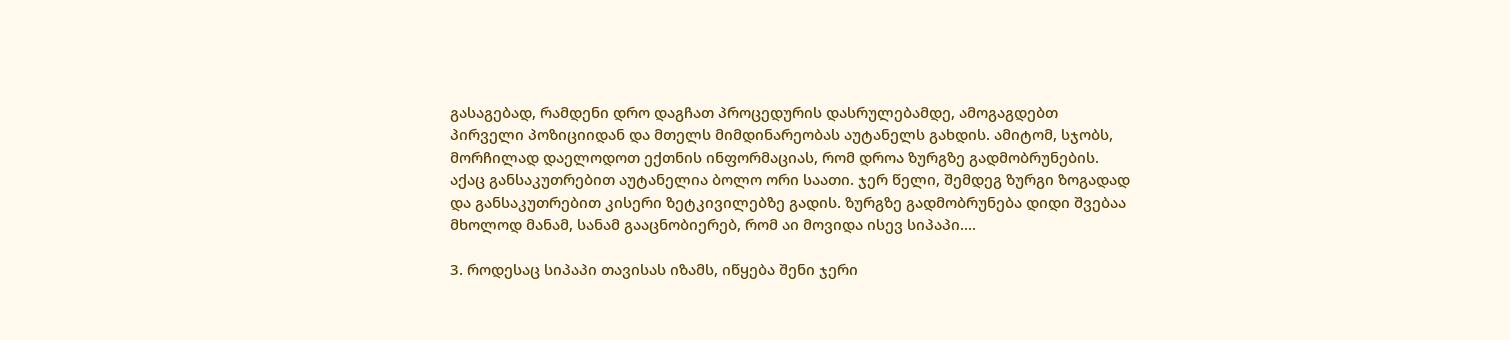გასაგებად, რამდენი დრო დაგჩათ პროცედურის დასრულებამდე, ამოგაგდებთ პირველი პოზიციიდან და მთელს მიმდინარეობას აუტანელს გახდის. ამიტომ, სჯობს, მორჩილად დაელოდოთ ექთნის ინფორმაციას, რომ დროა ზურგზე გადმობრუნების. აქაც განსაკუთრებით აუტანელია ბოლო ორი საათი. ჯერ წელი, შემდეგ ზურგი ზოგადად და განსაკუთრებით კისერი ზეტკივილებზე გადის. ზურგზე გადმობრუნება დიდი შვებაა მხოლოდ მანამ, სანამ გააცნობიერებ, რომ აი მოვიდა ისევ სიპაპი....

3. როდესაც სიპაპი თავისას იზამს, იწყება შენი ჯერი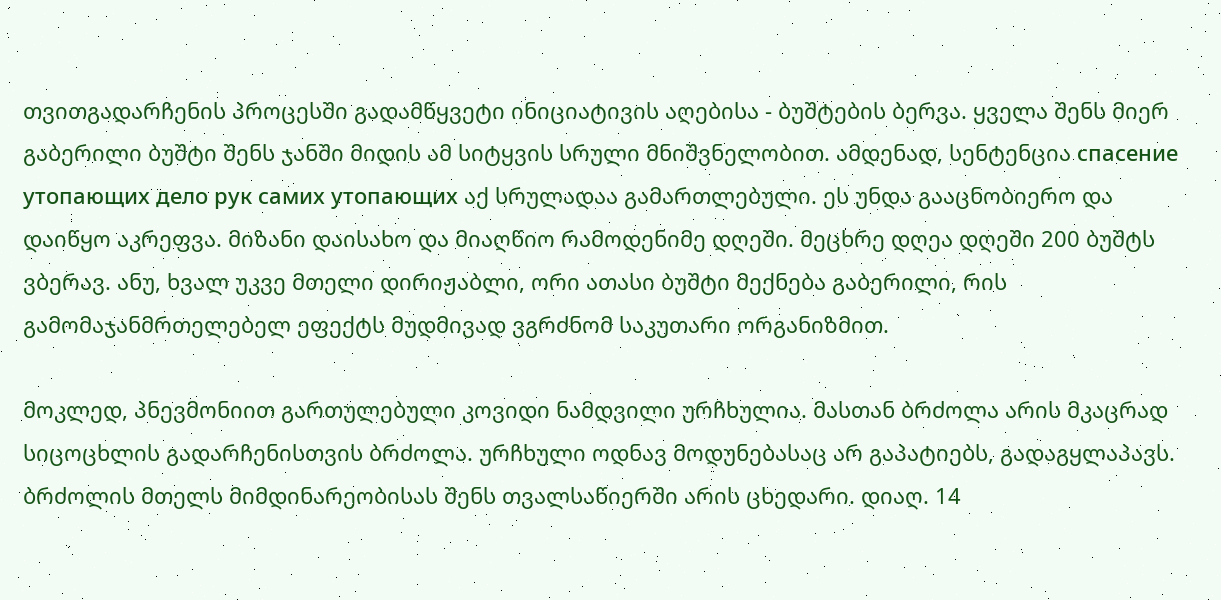თვითგადარჩენის პროცესში გადამწყვეტი ინიციატივის აღებისა - ბუშტების ბერვა. ყველა შენს მიერ გაბერილი ბუშტი შენს ჯანში მიდის ამ სიტყვის სრული მნიშვნელობით. ამდენად, სენტენცია спасение утопающих дело рук самих утопающих აქ სრულადაა გამართლებული. ეს უნდა გააცნობიერო და დაიწყო აკრეფვა. მიზანი დაისახო და მიაღწიო რამოდენიმე დღეში. მეცხრე დღეა დღეში 200 ბუშტს ვბერავ. ანუ, ხვალ უკვე მთელი დირიჟაბლი, ორი ათასი ბუშტი მექნება გაბერილი, რის გამომაჯანმრთელებელ ეფექტს მუდმივად ვგრძნომ საკუთარი ორგანიზმით.

მოკლედ, პნევმონიით გართულებული კოვიდი ნამდვილი ურჩხულია. მასთან ბრძოლა არის მკაცრად სიცოცხლის გადარჩენისთვის ბრძოლა. ურჩხული ოდნავ მოდუნებასაც არ გაპატიებს, გადაგყლაპავს. ბრძოლის მთელს მიმდინარეობისას შენს თვალსაწიერში არის ცხედარი. დიაღ. 14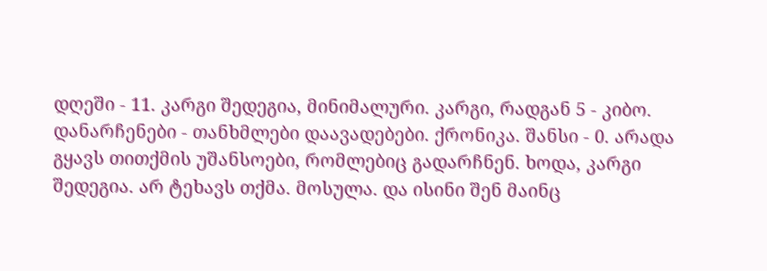დღეში - 11. კარგი შედეგია, მინიმალური. კარგი, რადგან 5 - კიბო. დანარჩენები - თანხმლები დაავადებები. ქრონიკა. შანსი - 0. არადა გყავს თითქმის უშანსოები, რომლებიც გადარჩნენ. ხოდა, კარგი შედეგია. არ ტეხავს თქმა. მოსულა. და ისინი შენ მაინც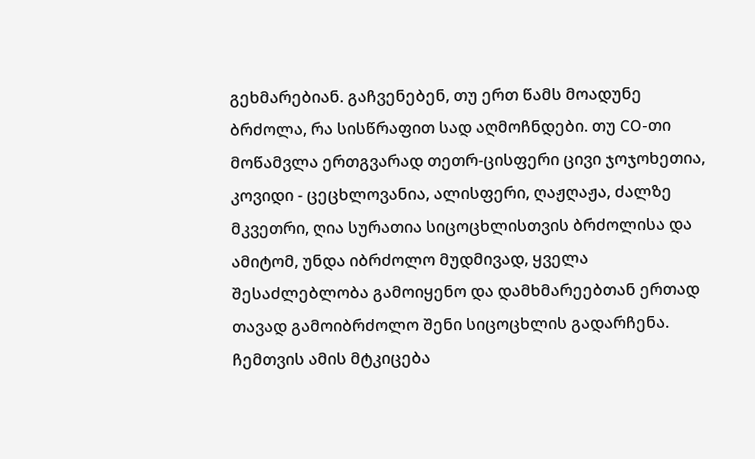გეხმარებიან. გაჩვენებენ, თუ ერთ წამს მოადუნე ბრძოლა, რა სისწრაფით სად აღმოჩნდები. თუ CO-თი მოწამვლა ერთგვარად თეთრ-ცისფერი ცივი ჯოჯოხეთია, კოვიდი - ცეცხლოვანია, ალისფერი, ღაჟღაჟა, ძალზე მკვეთრი, ღია სურათია სიცოცხლისთვის ბრძოლისა და ამიტომ, უნდა იბრძოლო მუდმივად, ყველა შესაძლებლობა გამოიყენო და დამხმარეებთან ერთად თავად გამოიბრძოლო შენი სიცოცხლის გადარჩენა. ჩემთვის ამის მტკიცება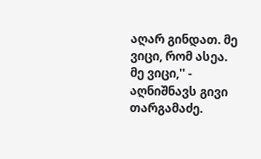აღარ გინდათ. მე ვიცი, რომ ასეა. მე ვიცი,'' - აღნიშნავს გივი თარგამაძე.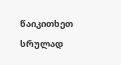წაიკითხეთ სრულად